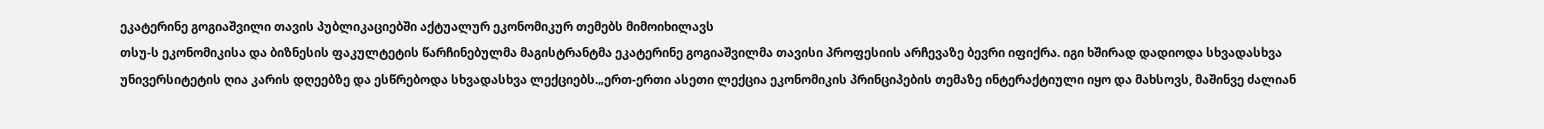ეკატერინე გოგიაშვილი თავის პუბლიკაციებში აქტუალურ ეკონომიკურ თემებს მიმოიხილავს
თსუ-ს ეკონომიკისა და ბიზნესის ფაკულტეტის წარჩინებულმა მაგისტრანტმა ეკატერინე გოგიაშვილმა თავისი პროფესიის არჩევაზე ბევრი იფიქრა. იგი ხშირად დადიოდა სხვადასხვა უნივერსიტეტის ღია კარის დღეებზე და ესწრებოდა სხვადასხვა ლექციებს.„ერთ-ერთი ასეთი ლექცია ეკონომიკის პრინციპების თემაზე ინტერაქტიული იყო და მახსოვს, მაშინვე ძალიან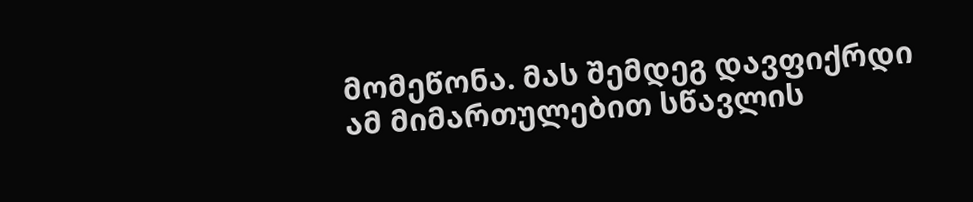მომეწონა. მას შემდეგ დავფიქრდი ამ მიმართულებით სწავლის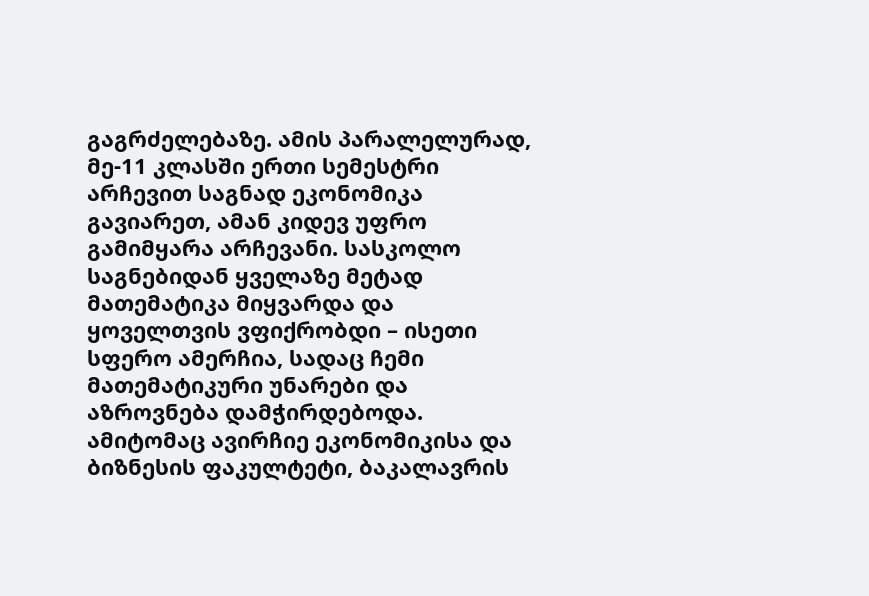გაგრძელებაზე. ამის პარალელურად, მე-11 კლასში ერთი სემესტრი არჩევით საგნად ეკონომიკა გავიარეთ, ამან კიდევ უფრო გამიმყარა არჩევანი. სასკოლო საგნებიდან ყველაზე მეტად მათემატიკა მიყვარდა და ყოველთვის ვფიქრობდი – ისეთი სფერო ამერჩია, სადაც ჩემი მათემატიკური უნარები და აზროვნება დამჭირდებოდა. ამიტომაც ავირჩიე ეკონომიკისა და ბიზნესის ფაკულტეტი, ბაკალავრის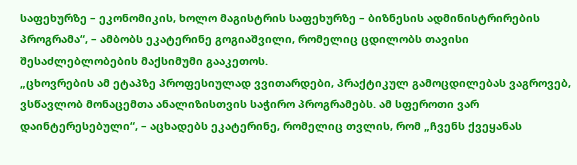საფეხურზე – ეკონომიკის, ხოლო მაგისტრის საფეხურზე – ბიზნესის ადმინისტრირების პროგრამა“, – ამბობს ეკატერინე გოგიაშვილი, რომელიც ცდილობს თავისი შესაძლებლობების მაქსიმუმი გააკეთოს.
„ცხოვრების ამ ეტაპზე პროფესიულად ვვითარდები, პრაქტიკულ გამოცდილებას ვაგროვებ, ვსწავლობ მონაცემთა ანალიზისთვის საჭირო პროგრამებს. ამ სფეროთი ვარ დაინტერესებული“, – აცხადებს ეკატერინე, რომელიც თვლის, რომ „ჩვენს ქვეყანას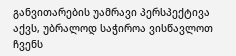განვითარების უამრავი პერსპექტივა აქვს, უბრალოდ საჭიროა ვისწავლოთ ჩვენს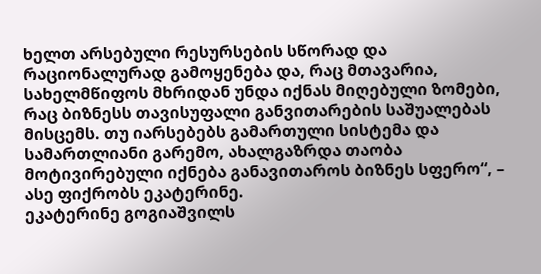ხელთ არსებული რესურსების სწორად და რაციონალურად გამოყენება და, რაც მთავარია, სახელმწიფოს მხრიდან უნდა იქნას მიღებული ზომები, რაც ბიზნესს თავისუფალი განვითარების საშუალებას მისცემს. თუ იარსებებს გამართული სისტემა და სამართლიანი გარემო, ახალგაზრდა თაობა მოტივირებული იქნება განავითაროს ბიზნეს სფერო“, – ასე ფიქრობს ეკატერინე.
ეკატერინე გოგიაშვილს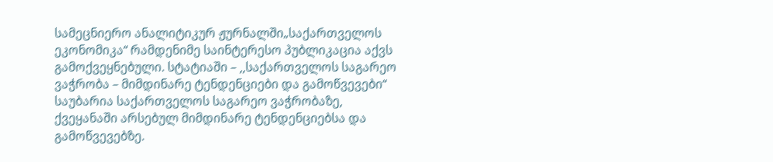სამეცნიერო ანალიტიკურ ჟურნალში„საქართველოს ეკონომიკა“ რამდენიმე საინტერესო პუბლიკაცია აქვს გამოქვეყნებული. სტატიაში – ,,საქართველოს საგარეო ვაჭრობა – მიმდინარე ტენდენციები და გამოწვევები“ საუბარია საქართველოს საგარეო ვაჭრობაზე, ქვეყანაში არსებულ მიმდინარე ტენდენციებსა და გამოწვევებზე.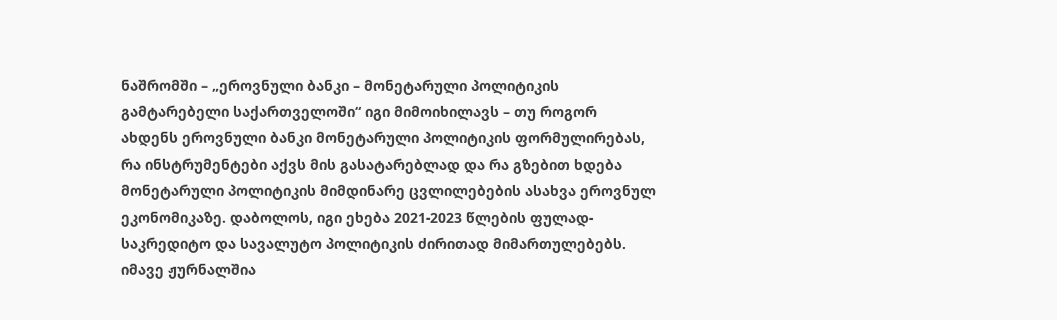ნაშრომში – „ეროვნული ბანკი – მონეტარული პოლიტიკის გამტარებელი საქართველოში“ იგი მიმოიხილავს – თუ როგორ ახდენს ეროვნული ბანკი მონეტარული პოლიტიკის ფორმულირებას, რა ინსტრუმენტები აქვს მის გასატარებლად და რა გზებით ხდება მონეტარული პოლიტიკის მიმდინარე ცვლილებების ასახვა ეროვნულ ეკონომიკაზე. დაბოლოს, იგი ეხება 2021-2023 წლების ფულად-საკრედიტო და სავალუტო პოლიტიკის ძირითად მიმართულებებს.
იმავე ჟურნალშია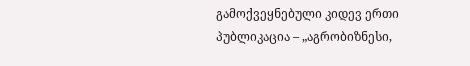გამოქვეყნებული კიდევ ერთი პუბლიკაცია – „აგრობიზნესი,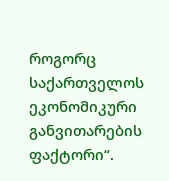როგორც საქართველოს ეკონომიკური განვითარების ფაქტორი“.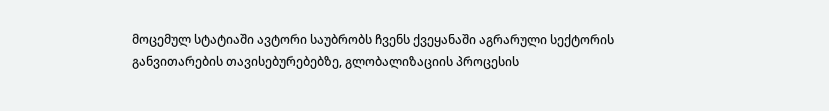მოცემულ სტატიაში ავტორი საუბრობს ჩვენს ქვეყანაში აგრარული სექტორის განვითარების თავისებურებებზე, გლობალიზაციის პროცესის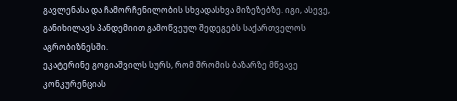გავლენასა და ჩამორჩენილობის სხვადასხვა მიზეზებზე. იგი, ასევე, განიხილავს პანდემიით გამოწვეულ შედეგებს საქართველოს აგრობიზნესში.
ეკატერინე გოგიაშვილს სურს, რომ შრომის ბაზარზე მწვავე კონკურენციას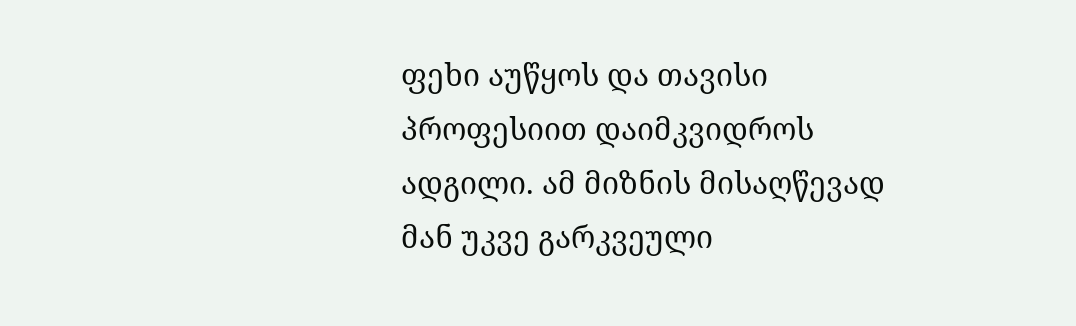ფეხი აუწყოს და თავისი პროფესიით დაიმკვიდროს ადგილი. ამ მიზნის მისაღწევად მან უკვე გარკვეული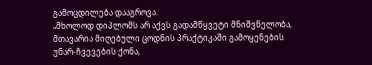გამოცდილება დააგროვა.
„მხოლოდ დიპლომს არ აქვს გადამწყვეტი მნიშვნელობა, მთავარია მიღებული ცოდნის პრაქტიკაში გამოყენების უნარ-ჩვევების ქონა,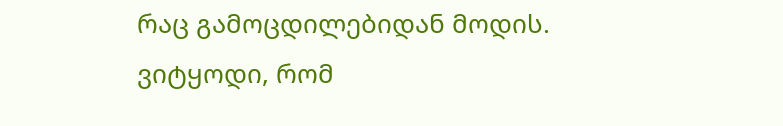რაც გამოცდილებიდან მოდის. ვიტყოდი, რომ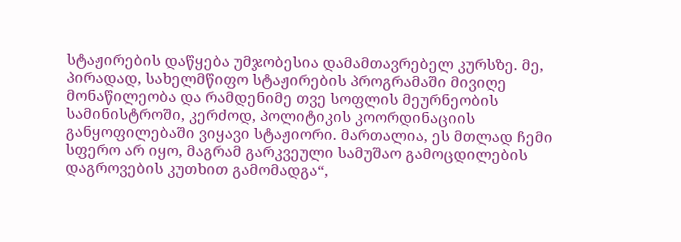სტაჟირების დაწყება უმჯობესია დამამთავრებელ კურსზე. მე, პირადად, სახელმწიფო სტაჟირების პროგრამაში მივიღე მონაწილეობა და რამდენიმე თვე სოფლის მეურნეობის სამინისტროში, კერძოდ, პოლიტიკის კოორდინაციის განყოფილებაში ვიყავი სტაჟიორი. მართალია, ეს მთლად ჩემი სფერო არ იყო, მაგრამ გარკვეული სამუშაო გამოცდილების დაგროვების კუთხით გამომადგა“,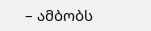– ამბობს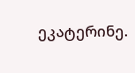ეკატერინე.